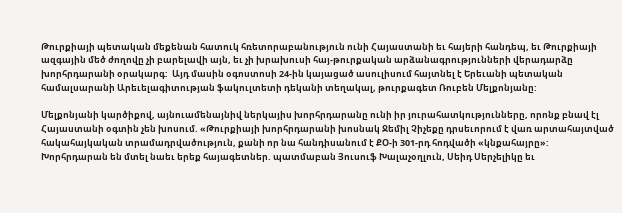Թուրքիայի պետական մեքենան հատուկ հռետորաբանություն ունի Հայաստանի եւ հայերի հանդեպ, եւ Թուրքիայի ազգային մեծ ժողովը չի բարելավի այն, եւ չի խրախուսի հայ-թուրքական արձանագրությունների վերադարձը խորհրդարանի օրակարգ:  Այդ մասին օգոստոսի 24-ին կայացած ասուլիսում հայտնել է Երեւանի պետական համալսարանի Արեւելագիտության ֆակուլտետի դեկանի տեղակալ, թուրքագետ Ռուբեն Մելքոնյանը:

Մելքոնյանի կարծիքով, այնուամենայնիվ ներկայիս խորհրդարանը ունի իր յուրահատկությունները, որոնք բնավ էլ Հայաստանի օգտին չեն խոսում. «Թուրքիայի խորհրդարանի խոսնակ Ջեմիլ Չիչեքը դրսեւորում է վառ արտահայտված հակահայկական տրամադրվածություն, քանի որ նա հանդիսանում է ՔՕ-ի 301-րդ հոդվածի «կնքահայրը»: Խորհրդարան են մտել նաեւ երեք հայագետներ. պատմաբան Յուսուֆ Խալաչօղլուն, Սեիդ Սերչելիկը եւ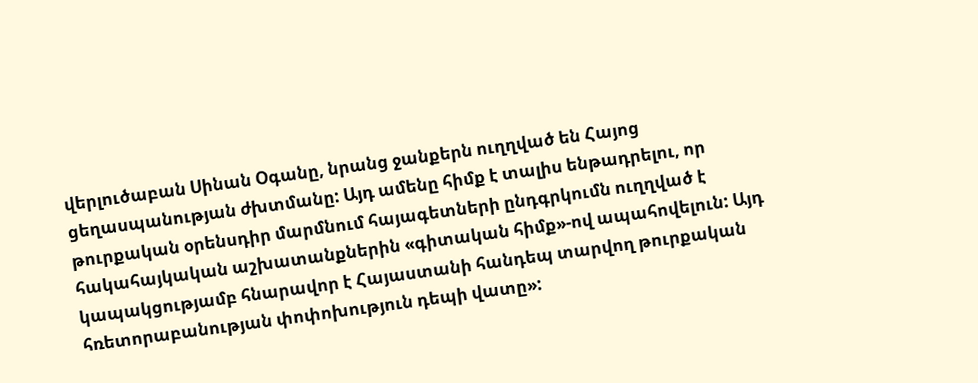վերլուծաբան Սինան Օգանը, նրանց ջանքերն ուղղված են Հայոց ցեղասպանության ժխտմանը: Այդ ամենը հիմք է տալիս ենթադրելու, որ թուրքական օրենսդիր մարմնում հայագետների ընդգրկումն ուղղված է հակահայկական աշխատանքներին «գիտական հիմք»-ով ապահովելուն: Այդ կապակցությամբ հնարավոր է Հայաստանի հանդեպ տարվող թուրքական հռետորաբանության փոփոխություն դեպի վատը»: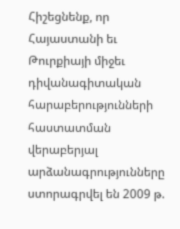Հիշեցնենք, որ Հայաստանի եւ Թուրքիայի միջեւ դիվանագիտական հարաբերությունների հաստատման վերաբերյալ արձանագրությունները ստորագրվել են 2009 թ.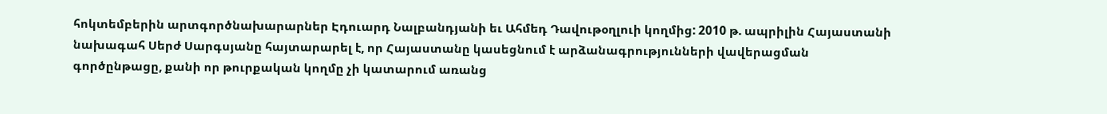հոկտեմբերին արտգործնախարարներ Էդուարդ Նալբանդյանի եւ Ահմեդ Դավութօղլուի կողմից: 2010 թ. ապրիլին Հայաստանի նախագահ Սերժ Սարգսյանը հայտարարել է, որ Հայաստանը կասեցնում է արձանագրությունների վավերացման գործընթացը, քանի որ թուրքական կողմը չի կատարում առանց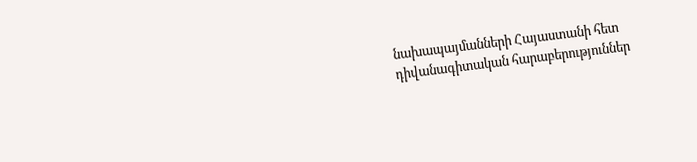նախապայմանների Հայաստանի հետ դիվանագիտական հարաբերություններ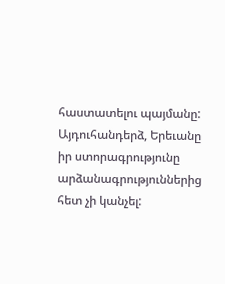հաստատելու պայմանը:  Այդուհանդերձ, Երեւանը իր ստորագրությունը արձանագրություններից հետ չի կանչել: